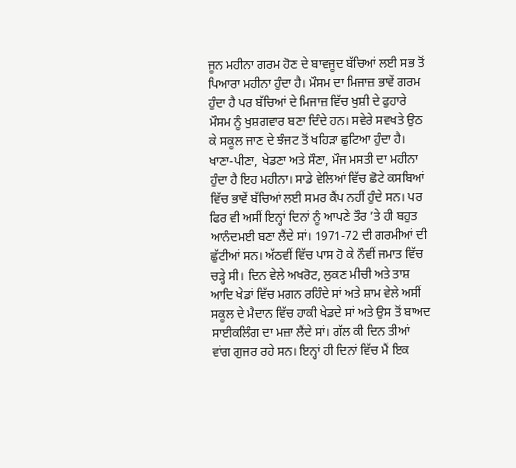ਜੂਨ ਮਹੀਨਾ ਗਰਮ ਹੋਣ ਦੇ ਬਾਵਜੂਦ ਬੱਚਿਆਂ ਲਈ ਸਭ ਤੋਂ ਪਿਆਰਾ ਮਹੀਨਾ ਹੁੰਦਾ ਹੈ। ਮੌਸਮ ਦਾ ਮਿਜਾਜ਼ ਭਾਵੇਂ ਗਰਮ ਹੁੰਦਾ ਹੈ ਪਰ ਬੱਚਿਆਂ ਦੇ ਮਿਜਾਜ਼ ਵਿੱਚ ਖੁਸ਼ੀ ਦੇ ਫੁਹਾਰੇ ਮੌਸਮ ਨੂੰ ਖੁਸ਼ਗਵਾਰ ਬਣਾ ਦਿੰਦੇ ਹਨ। ਸਵੇਰੇ ਸਵਖਤੇ ਉਠ ਕੇ ਸਕੂਲ ਜਾਣ ਦੇ ਝੰਜਟ ਤੋਂ ਖਹਿੜਾ ਛੁਟਿਆ ਹੁੰਦਾ ਹੈ। ਖਾਣਾ-ਪੀਣਾ, ਖੇਡਣਾ ਅਤੇ ਸੌਣਾ, ਮੌਜ ਮਸਤੀ ਦਾ ਮਹੀਨਾ ਹੁੰਦਾ ਹੈ ਇਹ ਮਹੀਨਾ। ਸਾਡੇ ਵੇਲਿਆਂ ਵਿੱਚ ਛੋਟੇ ਕਸਬਿਆਂ ਵਿੱਚ ਭਾਵੇਂ ਬੱਚਿਆਂ ਲਈ ਸਮਰ ਕੈਂਪ ਨਹੀਂ ਹੁੰਦੇ ਸਨ। ਪਰ ਫਿਰ ਵੀ ਅਸੀਂ ਇਨ੍ਹਾਂ ਦਿਨਾਂ ਨੂੰ ਆਪਣੇ ਤੌਰ ’ਤੇ ਹੀ ਬਹੁਤ ਆਨੰਦਮਈ ਬਣਾ ਲੈਂਦੇ ਸਾਂ। 1971-72 ਦੀ ਗਰਮੀਆਂ ਦੀ ਛੁੱਟੀਆਂ ਸਨ। ਅੱਠਵੀਂ ਵਿੱਚ ਪਾਸ ਹੋ ਕੇ ਨੌਵੀਂ ਜਮਾਤ ਵਿੱਚ ਚੜ੍ਹੇ ਸੀ। ਦਿਨ ਵੇਲੇ ਅਖਰੋਟ, ਲੁਕਣ ਮੀਚੀ ਅਤੇ ਤਾਸ਼ ਆਦਿ ਖੇਡਾਂ ਵਿੱਚ ਮਗਨ ਰਹਿੰਦੇ ਸਾਂ ਅਤੇ ਸ਼ਾਮ ਵੇਲੇ ਅਸੀਂ ਸਕੂਲ ਦੇ ਮੈਦਾਨ ਵਿੱਚ ਹਾਕੀ ਖੇਡਦੇ ਸਾਂ ਅਤੇ ਉਸ ਤੋਂ ਬਾਅਦ ਸਾਈਕਲਿੰਗ ਦਾ ਮਜ਼ਾ ਲੈਂਦੇ ਸਾਂ। ਗੱਲ ਕੀ ਦਿਨ ਤੀਆਂ ਵਾਂਗ ਗੁਜਰ ਰਹੇ ਸਨ। ਇਨ੍ਹਾਂ ਹੀ ਦਿਨਾਂ ਵਿੱਚ ਮੈਂ ਇਕ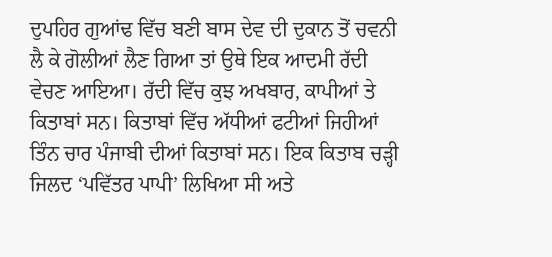ਦੁਪਹਿਰ ਗੁਆਂਢ ਵਿੱਚ ਬਣੀ ਬਾਸ ਦੇਵ ਦੀ ਦੁਕਾਨ ਤੋਂ ਚਵਨੀ ਲੈ ਕੇ ਗੋਲੀਆਂ ਲੈਣ ਗਿਆ ਤਾਂ ਉਥੇ ਇਕ ਆਦਮੀ ਰੱਦੀ ਵੇਚਣ ਆਇਆ। ਰੱਦੀ ਵਿੱਚ ਕੁਝ ਅਖਬਾਰ, ਕਾਪੀਆਂ ਤੇ ਕਿਤਾਬਾਂ ਸਨ। ਕਿਤਾਬਾਂ ਵਿੱਚ ਅੱਧੀਆਂ ਫਟੀਆਂ ਜਿਹੀਆਂ ਤਿੰਨ ਚਾਰ ਪੰਜਾਬੀ ਦੀਆਂ ਕਿਤਾਬਾਂ ਸਨ। ਇਕ ਕਿਤਾਬ ਚੜ੍ਹੀ ਜਿਲਦ ‘ਪਵਿੱਤਰ ਪਾਪੀ’ ਲਿਖਿਆ ਸੀ ਅਤੇ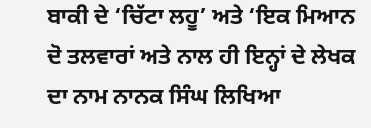ਬਾਕੀ ਦੇ ‘ਚਿੱਟਾ ਲਹੂ’ ਅਤੇ ‘ਇਕ ਮਿਆਨ ਦੋ ਤਲਵਾਰਾਂ ਅਤੇ ਨਾਲ ਹੀ ਇਨ੍ਹਾਂ ਦੇ ਲੇਖਕ ਦਾ ਨਾਮ ਨਾਨਕ ਸਿੰਘ ਲਿਖਿਆ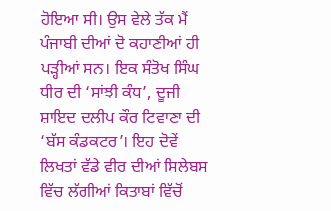ਹੋਇਆ ਸੀ। ਉਸ ਵੇਲੇ ਤੱਕ ਮੈਂ ਪੰਜਾਬੀ ਦੀਆਂ ਦੋ ਕਹਾਣੀਆਂ ਹੀ ਪੜ੍ਹੀਆਂ ਸਨ। ਇਕ ਸੰਤੋਖ ਸਿੰਘ ਧੀਰ ਦੀ ‘ਸਾਂਝੀ ਕੰਧ’, ਦੂਜੀ ਸ਼ਾਇਦ ਦਲੀਪ ਕੌਰ ਟਿਵਾਣਾ ਦੀ ‘ਬੱਸ ਕੰਡਕਟਰ’। ਇਹ ਦੋਵੇਂ ਲਿਖਤਾਂ ਵੱਡੇ ਵੀਰ ਦੀਆਂ ਸਿਲੇਬਸ ਵਿੱਚ ਲੱਗੀਆਂ ਕਿਤਾਬਾਂ ਵਿੱਚੋਂ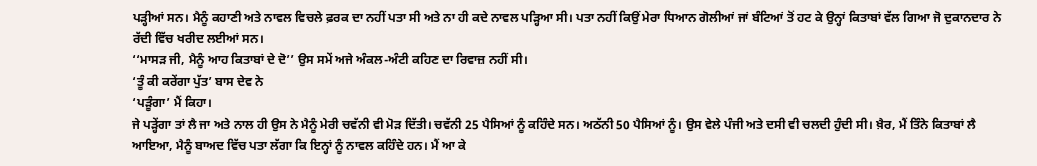ਪੜ੍ਹੀਆਂ ਸਨ। ਮੈਨੂੰ ਕਹਾਣੀ ਅਤੇ ਨਾਵਲ ਵਿਚਲੇ ਫ਼ਰਕ ਦਾ ਨਹੀਂ ਪਤਾ ਸੀ ਅਤੇ ਨਾ ਹੀ ਕਦੇ ਨਾਵਲ ਪੜ੍ਹਿਆ ਸੀ। ਪਤਾ ਨਹੀਂ ਕਿਉਂ ਮੇਰਾ ਧਿਆਨ ਗੋਲੀਆਂ ਜਾਂ ਬੰਟਿਆਂ ਤੋਂ ਹਟ ਕੇ ਉਨ੍ਹਾਂ ਕਿਤਾਬਾਂ ਵੱਲ ਗਿਆ ਜੋ ਦੁਕਾਨਦਾਰ ਨੇ ਰੱਦੀ ਵਿੱਚ ਖਰੀਦ ਲਈਆਂ ਸਨ।
‘‘ਮਾਸੜ ਜੀ, ਮੈਨੂੰ ਆਹ ਕਿਤਾਬਾਂ ਦੇ ਦੋ’’ ਉਸ ਸਮੇਂ ਅਜੇ ਅੰਕਲ-ਅੰਟੀ ਕਹਿਣ ਦਾ ਰਿਵਾਜ਼ ਨਹੀਂ ਸੀ।
‘ਤੂੰ ਕੀ ਕਰੇਂਗਾ ਪੁੱਤ’ ਬਾਸ ਦੇਵ ਨੇ
‘ਪੜੂੰਗਾ’ ਮੈਂ ਕਿਹਾ।
ਜੇ ਪੜ੍ਹੇਂਗਾ ਤਾਂ ਲੈ ਜਾ ਅਤੇ ਨਾਲ ਹੀ ਉਸ ਨੇ ਮੈਨੂੰ ਮੇਰੀ ਚਵੱਨੀ ਵੀ ਮੋੜ ਦਿੱਤੀ। ਚਵੱਨੀ 25 ਪੈਸਿਆਂ ਨੂੰ ਕਹਿੰਦੇ ਸਨ। ਅਠੱਨੀ 50 ਪੈਸਿਆਂ ਨੂੰ। ਉਸ ਵੇਲੇ ਪੰਜੀ ਅਤੇ ਦਸੀ ਵੀ ਚਲਦੀ ਹੁੰਦੀ ਸੀ। ਖ਼ੈਰ, ਮੈਂ ਤਿੰਨੇ ਕਿਤਾਬਾਂ ਲੈ ਆਇਆ, ਮੈਨੂੰ ਬਾਅਦ ਵਿੱਚ ਪਤਾ ਲੱਗਾ ਕਿ ਇਨ੍ਹਾਂ ਨੂੰ ਨਾਵਲ ਕਹਿੰਦੇ ਹਨ। ਮੈਂ ਆ ਕੇ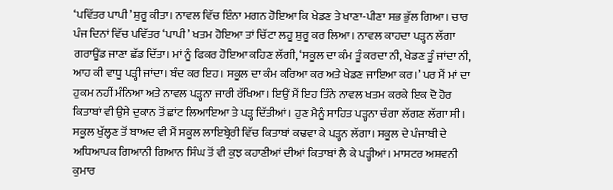‘ਪਵਿੱਤਰ ਪਾਪੀ’ ਸ਼ੁਰੂ ਕੀਤਾ। ਨਾਵਲ ਵਿੱਚ ਇੰਨਾ ਮਗਨ ਹੋਇਆ ਕਿ ਖੇਡਣ ਤੇ ਖਾਣਾ-ਪੀਣਾ ਸਭ ਭੁੱਲ ਗਿਆ। ਚਾਰ ਪੰਜ ਦਿਨਾਂ ਵਿੱਚ ਪਵਿੱਤਰ ‘ਪਾਪੀ’ ਖਤਮ ਹੋਇਆ ਤਾਂ ਚਿੱਟਾ ਲਹੂ ਸ਼ੁਰੂ ਕਰ ਲਿਆ। ਨਾਵਲ ਕਾਹਦਾ ਪੜ੍ਹਨ ਲੱਗਾ ਗਰਾਊਂਡ ਜਾਣਾ ਛੱਡ ਦਿੱਤਾ। ਮਾਂ ਨੂੰ ਫਿਕਰ ਹੋਇਆ ਕਹਿਣ ਲੱਗੀ, ‘ਸਕੂਲ ਦਾ ਕੰਮ ਤੂੰ ਕਰਦਾ ਨੀ, ਖੇਡਣ ਤੂੰ ਜਾਂਦਾ ਨੀ, ਆਹ ਕੀ ਵਾਧੂ ਪੜ੍ਹੀ ਜਾਂਦਾ। ਬੰਦ ਕਰ ਇਹ। ਸਕੂਲ ਦਾ ਕੰਮ ਕਰਿਆ ਕਰ ਅਤੇ ਖੇਡਣ ਜਾਇਆ ਕਰ।’ ਪਰ ਮੈਂ ਮਾਂ ਦਾ ਹੁਕਮ ਨਹੀਂ ਮੰਨਿਆ ਅਤੇ ਨਾਵਲ ਪੜ੍ਹਨਾ ਜਾਰੀ ਰੱਖਿਆ। ਇਉਂ ਮੈਂ ਇਹ ਤਿੰਨੇ ਨਾਵਲ ਖਤਮ ਕਰਕੇ ਇਕ ਦੋ ਹੋਰ ਕਿਤਾਬਾਂ ਵੀ ਉਸੇ ਦੁਕਾਨ ਤੋਂ ਛਾਂਟ ਲਿਆਇਆ ਤੇ ਪੜ੍ਹ ਦਿੱਤੀਆਂ। ਹੁਣ ਮੈਨੂੰ ਸਾਹਿਤ ਪੜ੍ਹਨਾ ਚੰਗਾ ਲੱਗਣ ਲੱਗਾ ਸੀ। ਸਕੂਲ ਖੁੱਲ੍ਹਣ ਤੋਂ ਬਾਅਦ ਵੀ ਮੈਂ ਸਕੂਲ ਲਾਇਬ੍ਰੇਰੀ ਵਿੱਚ ਕਿਤਾਬਾਂ ਕਢਵਾ ਕੇ ਪੜ੍ਹਨ ਲੱਗਾ। ਸਕੂਲ ਦੇ ਪੰਜਾਬੀ ਦੇ ਅਧਿਆਪਕ ਗਿਆਨੀ ਗਿਆਨ ਸਿੰਘ ਤੋਂ ਵੀ ਕੁਝ ਕਹਾਣੀਆਂ ਦੀਆਂ ਕਿਤਾਬਾਂ ਲੈ ਕੇ ਪੜ੍ਹੀਆਂ। ਮਾਸਟਰ ਅਸ਼ਵਨੀ ਕੁਮਾਰ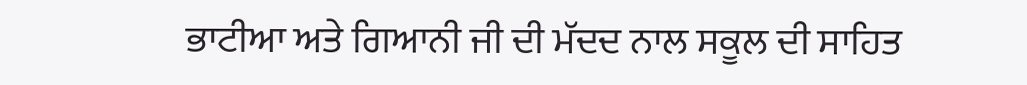ਭਾਟੀਆ ਅਤੇ ਗਿਆਨੀ ਜੀ ਦੀ ਮੱਦਦ ਨਾਲ ਸਕੂਲ ਦੀ ਸਾਹਿਤ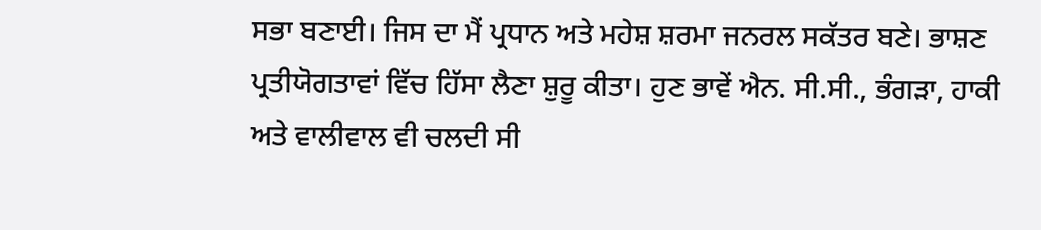ਸਭਾ ਬਣਾਈ। ਜਿਸ ਦਾ ਮੈਂ ਪ੍ਰਧਾਨ ਅਤੇ ਮਹੇਸ਼ ਸ਼ਰਮਾ ਜਨਰਲ ਸਕੱਤਰ ਬਣੇ। ਭਾਸ਼ਣ ਪ੍ਰਤੀਯੋਗਤਾਵਾਂ ਵਿੱਚ ਹਿੱਸਾ ਲੈਣਾ ਸ਼ੁਰੂ ਕੀਤਾ। ਹੁਣ ਭਾਵੇਂ ਐਨ. ਸੀ.ਸੀ., ਭੰਗੜਾ, ਹਾਕੀ ਅਤੇ ਵਾਲੀਵਾਲ ਵੀ ਚਲਦੀ ਸੀ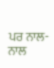ਪਰ ਨਾਲ-ਨਾਲ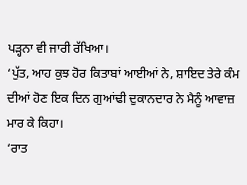ਪੜ੍ਹਨਾ ਵੀ ਜਾਰੀ ਰੱਖਿਆ।
‘ਪੁੱਤ, ਆਹ ਕੁਝ ਹੋਰ ਕਿਤਾਬਾਂ ਆਈਆਂ ਨੇ, ਸ਼ਾਇਦ ਤੇਰੇ ਕੰਮ ਦੀਆਂ ਹੋਣ ਇਕ ਦਿਨ ਗੁਆਂਢੀ ਦੁਕਾਨਦਾਰ ਨੇ ਮੈਨੂੰ ਆਵਾਜ਼ ਮਾਰ ਕੇ ਕਿਹਾ।
‘ਰਾਤ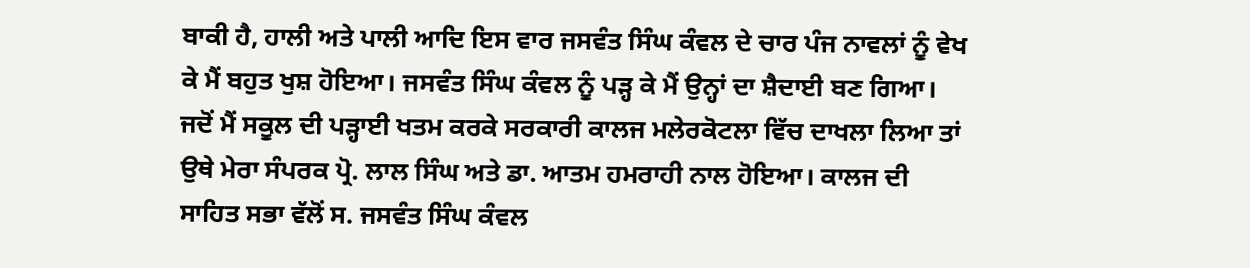ਬਾਕੀ ਹੈ, ਹਾਲੀ ਅਤੇ ਪਾਲੀ ਆਦਿ ਇਸ ਵਾਰ ਜਸਵੰਤ ਸਿੰਘ ਕੰਵਲ ਦੇ ਚਾਰ ਪੰਜ ਨਾਵਲਾਂ ਨੂੰ ਵੇਖ ਕੇ ਮੈਂ ਬਹੁਤ ਖੁਸ਼ ਹੋਇਆ। ਜਸਵੰਤ ਸਿੰਘ ਕੰਵਲ ਨੂੰ ਪੜ੍ਹ ਕੇ ਮੈਂ ਉਨ੍ਹਾਂ ਦਾ ਸ਼ੈਦਾਈ ਬਣ ਗਿਆ। ਜਦੋਂ ਮੈਂ ਸਕੂਲ ਦੀ ਪੜ੍ਹਾਈ ਖਤਮ ਕਰਕੇ ਸਰਕਾਰੀ ਕਾਲਜ ਮਲੇਰਕੋਟਲਾ ਵਿੱਚ ਦਾਖਲਾ ਲਿਆ ਤਾਂ ਉਥੇ ਮੇਰਾ ਸੰਪਰਕ ਪ੍ਰੋ. ਲਾਲ ਸਿੰਘ ਅਤੇ ਡਾ. ਆਤਮ ਹਮਰਾਹੀ ਨਾਲ ਹੋਇਆ। ਕਾਲਜ ਦੀ ਸਾਹਿਤ ਸਭਾ ਵੱਲੋਂ ਸ. ਜਸਵੰਤ ਸਿੰਘ ਕੰਵਲ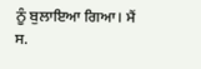ਨੂੰ ਬੁਲਾਇਆ ਗਿਆ। ਮੈਂ ਸ.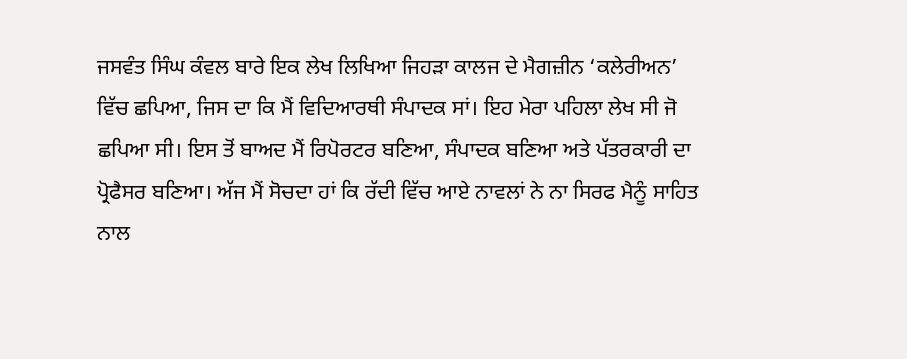ਜਸਵੰਤ ਸਿੰਘ ਕੰਵਲ ਬਾਰੇ ਇਕ ਲੇਖ ਲਿਖਿਆ ਜਿਹੜਾ ਕਾਲਜ ਦੇ ਮੈਗਜ਼ੀਨ ‘ਕਲੇਰੀਅਨ’ ਵਿੱਚ ਛਪਿਆ, ਜਿਸ ਦਾ ਕਿ ਮੈਂ ਵਿਦਿਆਰਥੀ ਸੰਪਾਦਕ ਸਾਂ। ਇਹ ਮੇਰਾ ਪਹਿਲਾ ਲੇਖ ਸੀ ਜੋ ਛਪਿਆ ਸੀ। ਇਸ ਤੋਂ ਬਾਅਦ ਮੈਂ ਰਿਪੋਰਟਰ ਬਣਿਆ, ਸੰਪਾਦਕ ਬਣਿਆ ਅਤੇ ਪੱਤਰਕਾਰੀ ਦਾ ਪ੍ਰੋਫੈਸਰ ਬਣਿਆ। ਅੱਜ ਮੈਂ ਸੋਚਦਾ ਹਾਂ ਕਿ ਰੱਦੀ ਵਿੱਚ ਆਏ ਨਾਵਲਾਂ ਨੇ ਨਾ ਸਿਰਫ ਮੈਨੂੰ ਸਾਹਿਤ ਨਾਲ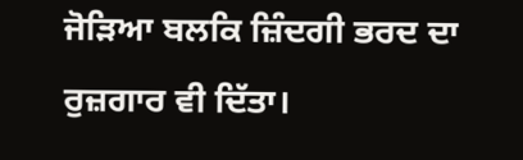ਜੋੜਿਆ ਬਲਕਿ ਜ਼ਿੰਦਗੀ ਭਰਦ ਦਾ ਰੁਜ਼ਗਾਰ ਵੀ ਦਿੱਤਾ।